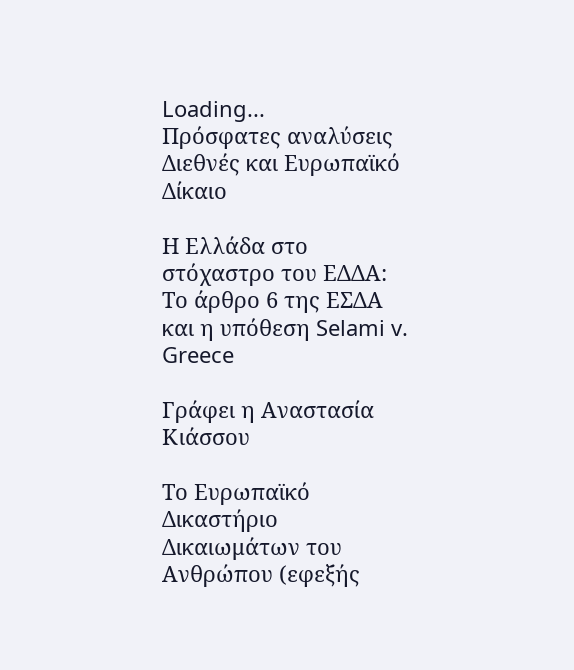Loading...
Πρόσφατες αναλύσεις
Διεθνές και Ευρωπαϊκό Δίκαιο

Η Ελλάδα στο στόχαστρο του ΕΔΔΑ: Το άρθρο 6 της ΕΣΔΑ και η υπόθεση Selami v. Greece

Γράφει η Αναστασία Κιάσσου

Το Ευρωπαϊκό Δικαστήριο Δικαιωμάτων του Ανθρώπου (εφεξής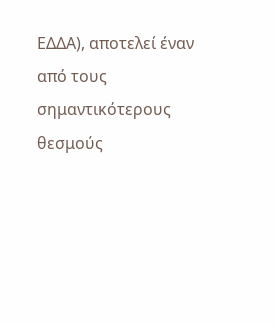ΕΔΔΑ), αποτελεί έναν από τους σημαντικότερους θεσμούς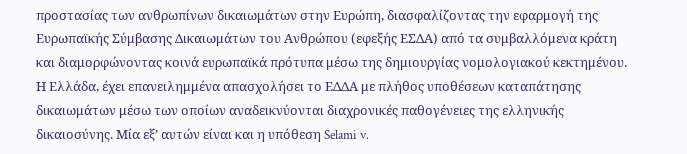προστασίας των ανθρωπίνων δικαιωμάτων στην Ευρώπη, διασφαλίζοντας την εφαρμογή της Ευρωπαϊκής Σύμβασης Δικαιωμάτων του Ανθρώπου (εφεξής ΕΣΔΑ) από τα συμβαλλόμενα κράτη και διαμορφώνοντας κοινά ευρωπαϊκά πρότυπα μέσω της δημιουργίας νομολογιακού κεκτημένου. Η Ελλάδα, έχει επανειλημμένα απασχολήσει το ΕΔΔΑ με πλήθος υποθέσεων καταπάτησης δικαιωμάτων μέσω των οποίων αναδεικνύονται διαχρονικές παθογένειες της ελληνικής δικαιοσύνης. Μία εξ’ αυτών είναι και η υπόθεση Selami v.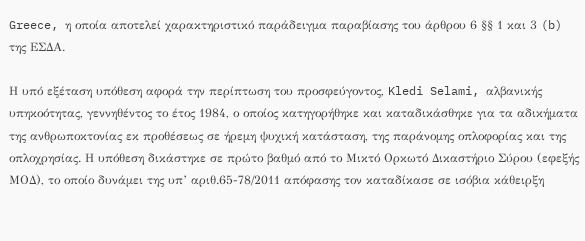Greece, η οποία αποτελεί χαρακτηριστικό παράδειγμα παραβίασης του άρθρου 6 §§ 1 και 3 (b) της ΕΣΔΑ.

Η υπό εξέταση υπόθεση αφορά την περίπτωση του προσφεύγοντος, Kledi Selami, αλβανικής υπηκοότητας, γεννηθέντος το έτος 1984, ο οποίος κατηγορήθηκε και καταδικάσθηκε για τα αδικήματα της ανθρωποκτονίας εκ προθέσεως σε ήρεμη ψυχική κατάσταση, της παράνομης οπλοφορίας και της οπλοχρησίας. Η υπόθεση δικάστηκε σε πρώτο βαθμό από το Μικτό Ορκωτό Δικαστήριο Σύρου (εφεξής ΜΟΔ), το οποίο δυνάμει της υπ’ αριθ.65-78/2011 απόφασης τον καταδίκασε σε ισόβια κάθειρξη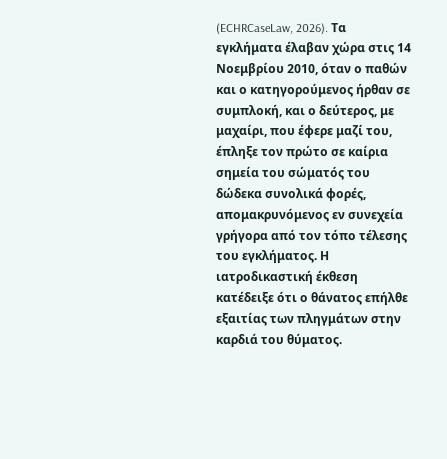(ECHRCaseLaw, 2026). Τα εγκλήματα έλαβαν χώρα στις 14 Νοεμβρίου 2010, όταν ο παθών και ο κατηγορούμενος ήρθαν σε συμπλοκή, και ο δεύτερος, με μαχαίρι, που έφερε μαζί του, έπληξε τον πρώτο σε καίρια σημεία του σώματός του δώδεκα συνολικά φορές, απομακρυνόμενος εν συνεχεία γρήγορα από τον τόπο τέλεσης του εγκλήματος. Η ιατροδικαστική έκθεση κατέδειξε ότι ο θάνατος επήλθε εξαιτίας των πληγμάτων στην καρδιά του θύματος.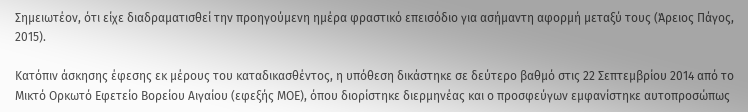Σημειωτέον, ότι είχε διαδραματισθεί την προηγούμενη ημέρα φραστικό επεισόδιο για ασήμαντη αφορμή μεταξύ τους (Άρειος Πάγος, 2015).

Κατόπιν άσκησης έφεσης εκ μέρους του καταδικασθέντος, η υπόθεση δικάστηκε σε δεύτερο βαθμό στις 22 Σεπτεμβρίου 2014 από το Μικτό Ορκωτό Εφετείο Βορείου Αιγαίου (εφεξής ΜΟΕ), όπου διορίστηκε διερμηνέας και ο προσφεύγων εμφανίστηκε αυτοπροσώπως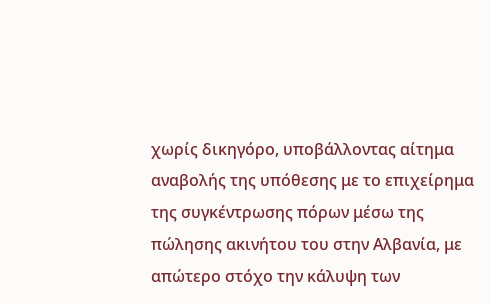χωρίς δικηγόρο, υποβάλλοντας αίτημα αναβολής της υπόθεσης με το επιχείρημα της συγκέντρωσης πόρων μέσω της πώλησης ακινήτου του στην Αλβανία, με απώτερο στόχο την κάλυψη των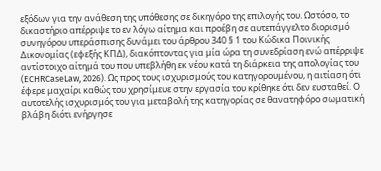εξόδων για την ανάθεση της υπόθεσης σε δικηγόρο της επιλογής του. Ωστόσο, το δικαστήριο απέρριψε το εν λόγω αίτημα και προέβη σε αυτεπάγγελτο διορισμό συνηγόρου υπεράσπισης δυνάμει του άρθρου 340 § 1 του Κώδικα Ποινικής Δικονομίας (εφεξής ΚΠΔ), διακόπτοντας για μία ώρα τη συνεδρίαση ενώ απέρριψε αντίστοιχο αίτημά του που υπεβλήθη εκ νέου κατά τη διάρκεια της απολογίας του (ECHRCaseLaw, 2026). Ως προς τους ισχυρισμούς του κατηγορουμένου, η αιτίαση ότι έφερε μαχαίρι καθώς του χρησίμευε στην εργασία του κρίθηκε ότι δεν ευσταθεί. Ο αυτοτελής ισχυρισμός του για μεταβολή της κατηγορίας σε θανατηφόρο σωματική βλάβη διότι ενήργησε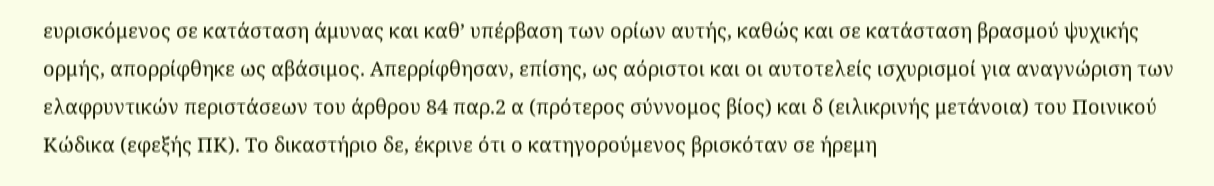ευρισκόμενος σε κατάσταση άμυνας και καθ’ υπέρβαση των ορίων αυτής, καθώς και σε κατάσταση βρασμού ψυχικής ορμής, απορρίφθηκε ως αβάσιμος. Απερρίφθησαν, επίσης, ως αόριστοι και οι αυτοτελείς ισχυρισμοί για αναγνώριση των ελαφρυντικών περιστάσεων του άρθρου 84 παρ.2 α (πρότερος σύννομος βίος) και δ (ειλικρινής μετάνοια) του Ποινικού Κώδικα (εφεξής ΠΚ). Το δικαστήριο δε, έκρινε ότι ο κατηγορούμενος βρισκόταν σε ήρεμη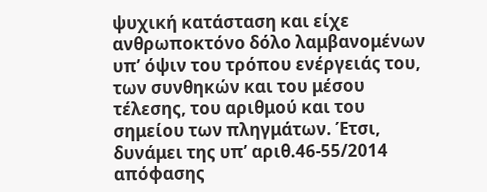ψυχική κατάσταση και είχε ανθρωποκτόνο δόλο λαμβανομένων υπ’ όψιν του τρόπου ενέργειάς του, των συνθηκών και του μέσου τέλεσης, του αριθμού και του σημείου των πληγμάτων. Έτσι, δυνάμει της υπ’ αριθ.46-55/2014 απόφασης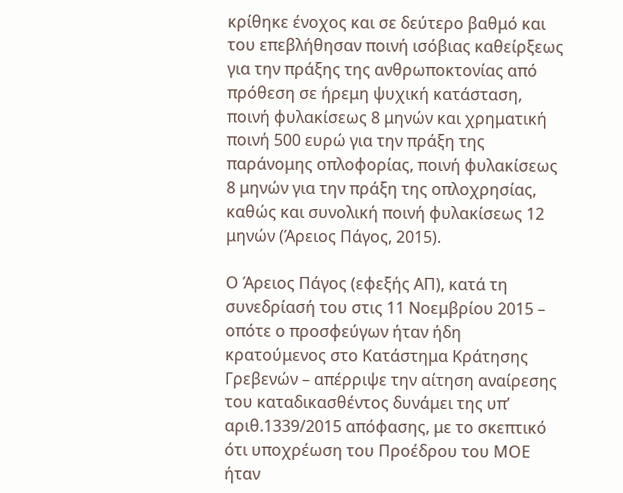κρίθηκε ένοχος και σε δεύτερο βαθμό και του επεβλήθησαν ποινή ισόβιας καθείρξεως για την πράξης της ανθρωποκτονίας από πρόθεση σε ήρεμη ψυχική κατάσταση, ποινή φυλακίσεως 8 μηνών και χρηματική ποινή 500 ευρώ για την πράξη της παράνομης οπλοφορίας, ποινή φυλακίσεως 8 μηνών για την πράξη της οπλοχρησίας, καθώς και συνολική ποινή φυλακίσεως 12 μηνών (Άρειος Πάγος, 2015).

Ο Άρειος Πάγος (εφεξής ΑΠ), κατά τη συνεδρίασή του στις 11 Νοεμβρίου 2015 – οπότε ο προσφεύγων ήταν ήδη κρατούμενος στο Κατάστημα Κράτησης Γρεβενών – απέρριψε την αίτηση αναίρεσης του καταδικασθέντος δυνάμει της υπ’ αριθ.1339/2015 απόφασης, με το σκεπτικό ότι υποχρέωση του Προέδρου του ΜΟΕ ήταν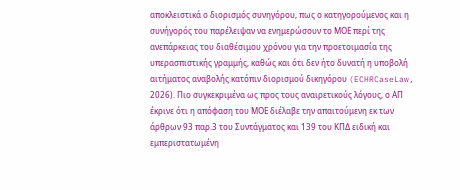αποκλειστικά ο διορισμός συνηγόρου, πως ο κατηγορούμενος και η συνήγορός του παρέλειψαν να ενημερώσουν το ΜΟΕ περί της ανεπάρκειας του διαθέσιμου χρόνου για την προετοιμασία της υπερασπιστικής γραμμής, καθώς και ότι δεν ήτο δυνατή η υποβολή αιτήματος αναβολής κατόπιν διορισμού δικηγόρου (ECHRCaseLaw, 2026). Πιο συγκεκριμένα ως προς τους αναιρετικούς λόγους, ο ΑΠ έκρινε ότι η απόφαση του ΜΟΕ διέλαβε την απαιτούμενη εκ των άρθρων 93 παρ.3 του Συντάγματος και 139 του ΚΠΔ ειδική και εμπεριστατωμένη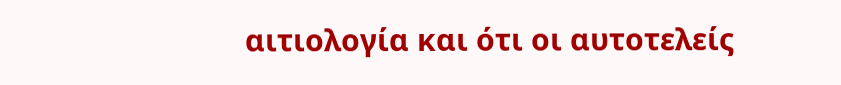αιτιολογία και ότι οι αυτοτελείς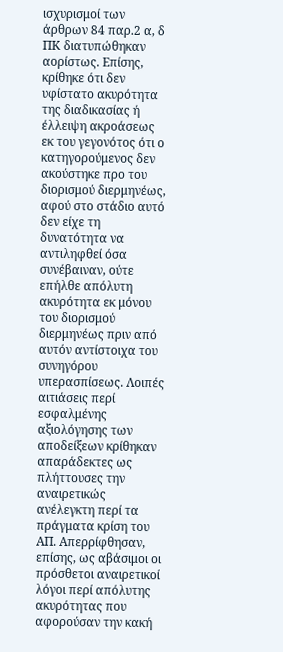ισχυρισμοί των άρθρων 84 παρ.2 α, δ ΠΚ διατυπώθηκαν αορίστως. Επίσης, κρίθηκε ότι δεν υφίστατο ακυρότητα της διαδικασίας ή έλλειψη ακροάσεως εκ του γεγονότος ότι ο κατηγορούμενος δεν ακούστηκε προ του διορισμού διερμηνέως, αφού στο στάδιο αυτό δεν είχε τη δυνατότητα να αντιληφθεί όσα συνέβαιναν, ούτε επήλθε απόλυτη ακυρότητα εκ μόνου του διορισμού διερμηνέως πριν από αυτόν αντίστοιχα του συνηγόρου υπερασπίσεως. Λοιπές αιτιάσεις περί εσφαλμένης αξιολόγησης των αποδείξεων κρίθηκαν απαράδεκτες ως πλήττουσες την αναιρετικώς ανέλεγκτη περί τα πράγματα κρίση του ΑΠ. Απερρίφθησαν, επίσης, ως αβάσιμοι οι πρόσθετοι αναιρετικοί λόγοι περί απόλυτης ακυρότητας που αφορούσαν την κακή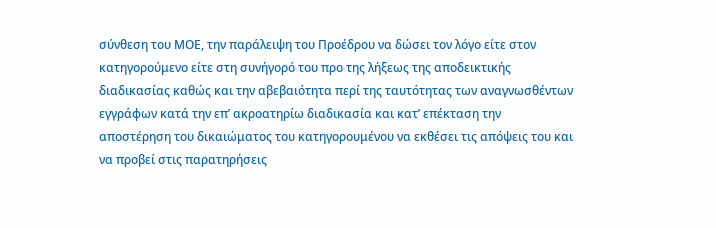σύνθεση του ΜΟΕ, την παράλειψη του Προέδρου να δώσει τον λόγο είτε στον κατηγορούμενο είτε στη συνήγορό του προ της λήξεως της αποδεικτικής διαδικασίας καθώς και την αβεβαιότητα περί της ταυτότητας των αναγνωσθέντων εγγράφων κατά την επ’ ακροατηρίω διαδικασία και κατ’ επέκταση την αποστέρηση του δικαιώματος του κατηγορουμένου να εκθέσει τις απόψεις του και να προβεί στις παρατηρήσεις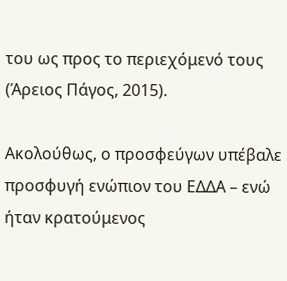του ως προς το περιεχόμενό τους (Άρειος Πάγος, 2015).

Ακολούθως, ο προσφεύγων υπέβαλε προσφυγή ενώπιον του ΕΔΔΑ – ενώ ήταν κρατούμενος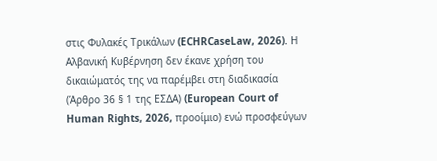στις Φυλακές Τρικάλων (ECHRCaseLaw, 2026). Η Αλβανική Κυβέρνηση δεν έκανε χρήση του δικαιώματός της να παρέμβει στη διαδικασία (Άρθρο 36 § 1 της ΕΣΔΑ) (European Court of Human Rights, 2026, προοίμιο) ενώ προσφεύγων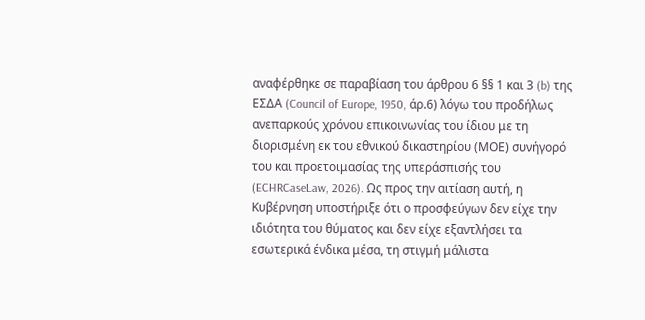αναφέρθηκε σε παραβίαση του άρθρου 6 §§ 1 και 3 (b) της ΕΣΔΑ (Council of Europe, 1950, άρ.6) λόγω του προδήλως ανεπαρκούς χρόνου επικοινωνίας του ίδιου με τη διορισμένη εκ του εθνικού δικαστηρίου (ΜΟΕ) συνήγορό του και προετοιμασίας της υπεράσπισής του (ECHRCaseLaw, 2026). Ως προς την αιτίαση αυτή, η Κυβέρνηση υποστήριξε ότι ο προσφεύγων δεν είχε την ιδιότητα του θύματος και δεν είχε εξαντλήσει τα εσωτερικά ένδικα μέσα, τη στιγμή μάλιστα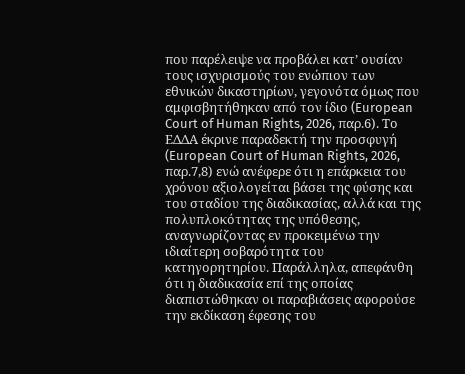που παρέλειψε να προβάλει κατ’ ουσίαν τους ισχυρισμούς του ενώπιον των εθνικών δικαστηρίων, γεγονότα όμως που αμφισβητήθηκαν από τον ίδιο (European Court of Human Rights, 2026, παρ.6). Το ΕΔΔΑ έκρινε παραδεκτή την προσφυγή (European Court of Human Rights, 2026, παρ.7,8) ενώ ανέφερε ότι η επάρκεια του χρόνου αξιολογείται βάσει της φύσης και του σταδίου της διαδικασίας, αλλά και της πολυπλοκότητας της υπόθεσης, αναγνωρίζοντας εν προκειμένω την ιδιαίτερη σοβαρότητα του κατηγορητηρίου. Παράλληλα, απεφάνθη ότι η διαδικασία επί της οποίας διαπιστώθηκαν οι παραβιάσεις αφορούσε την εκδίκαση έφεσης του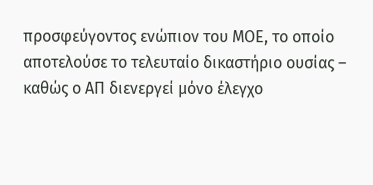προσφεύγοντος ενώπιον του ΜΟΕ, το οποίο αποτελούσε το τελευταίο δικαστήριο ουσίας – καθώς ο ΑΠ διενεργεί μόνο έλεγχο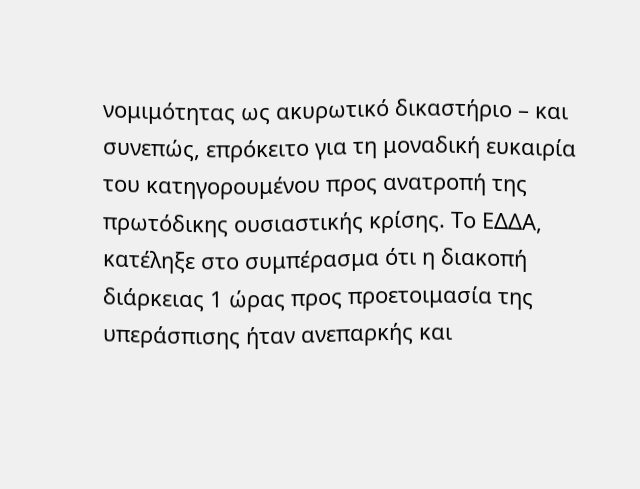νομιμότητας ως ακυρωτικό δικαστήριο – και συνεπώς, επρόκειτο για τη μοναδική ευκαιρία του κατηγορουμένου προς ανατροπή της πρωτόδικης ουσιαστικής κρίσης. Το ΕΔΔΑ, κατέληξε στο συμπέρασμα ότι η διακοπή διάρκειας 1 ώρας προς προετοιμασία της υπεράσπισης ήταν ανεπαρκής και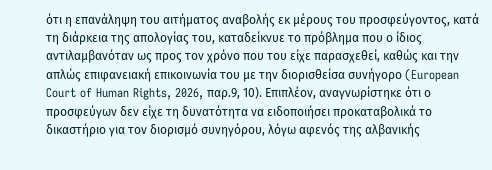ότι η επανάληψη του αιτήματος αναβολής εκ μέρους του προσφεύγοντος, κατά τη διάρκεια της απολογίας του, καταδείκνυε το πρόβλημα που ο ίδιος αντιλαμβανόταν ως προς τον χρόνο που του είχε παρασχεθεί, καθώς και την απλώς επιφανειακή επικοινωνία του με την διορισθείσα συνήγορο (European Court of Human Rights, 2026, παρ.9, 10). Επιπλέον, αναγνωρίστηκε ότι ο προσφεύγων δεν είχε τη δυνατότητα να ειδοποιήσει προκαταβολικά το δικαστήριο για τον διορισμό συνηγόρου, λόγω αφενός της αλβανικής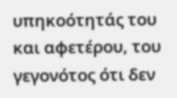υπηκοότητάς του και αφετέρου, του γεγονότος ότι δεν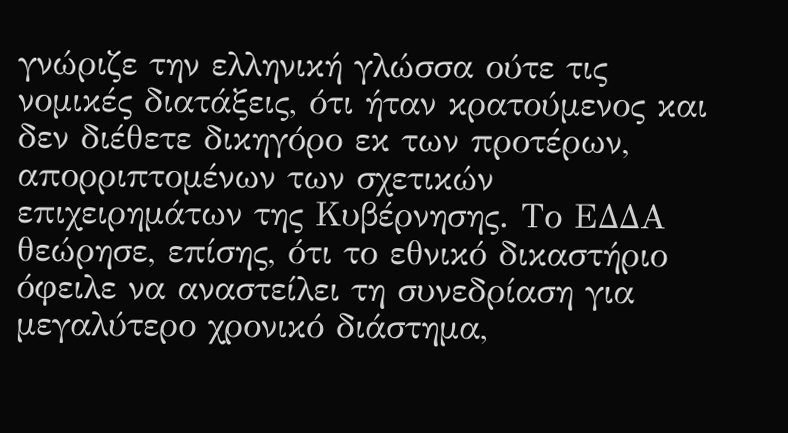γνώριζε την ελληνική γλώσσα ούτε τις νομικές διατάξεις, ότι ήταν κρατούμενος και δεν διέθετε δικηγόρο εκ των προτέρων, απορριπτομένων των σχετικών επιχειρημάτων της Κυβέρνησης. Το ΕΔΔΑ θεώρησε, επίσης, ότι το εθνικό δικαστήριο όφειλε να αναστείλει τη συνεδρίαση για μεγαλύτερο χρονικό διάστημα,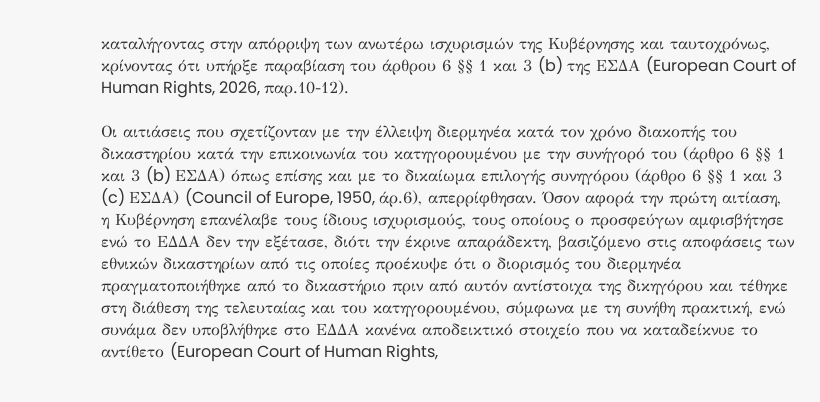καταλήγοντας στην απόρριψη των ανωτέρω ισχυρισμών της Κυβέρνησης και ταυτοχρόνως, κρίνοντας ότι υπήρξε παραβίαση του άρθρου 6 §§ 1 και 3 (b) της ΕΣΔΑ (European Court of Human Rights, 2026, παρ.10-12).

Οι αιτιάσεις που σχετίζονταν με την έλλειψη διερμηνέα κατά τον χρόνο διακοπής του δικαστηρίου κατά την επικοινωνία του κατηγορουμένου με την συνήγορό του (άρθρο 6 §§ 1 και 3 (b) ΕΣΔΑ) όπως επίσης και με το δικαίωμα επιλογής συνηγόρου (άρθρο 6 §§ 1 και 3 (c) ΕΣΔΑ) (Council of Europe, 1950, άρ.6), απερρίφθησαν. Όσον αφορά την πρώτη αιτίαση, η Κυβέρνηση επανέλαβε τους ίδιους ισχυρισμούς, τους οποίους ο προσφεύγων αμφισβήτησε ενώ το ΕΔΔΑ δεν την εξέτασε, διότι την έκρινε απαράδεκτη, βασιζόμενο στις αποφάσεις των εθνικών δικαστηρίων από τις οποίες προέκυψε ότι ο διορισμός του διερμηνέα πραγματοποιήθηκε από το δικαστήριο πριν από αυτόν αντίστοιχα της δικηγόρου και τέθηκε στη διάθεση της τελευταίας και του κατηγορουμένου, σύμφωνα με τη συνήθη πρακτική, ενώ συνάμα δεν υποβλήθηκε στο ΕΔΔΑ κανένα αποδεικτικό στοιχείο που να καταδείκνυε το αντίθετο (European Court of Human Rights,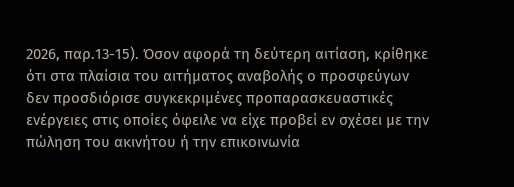2026, παρ.13-15). Όσον αφορά τη δεύτερη αιτίαση, κρίθηκε ότι στα πλαίσια του αιτήματος αναβολής ο προσφεύγων δεν προσδιόρισε συγκεκριμένες προπαρασκευαστικές ενέργειες στις οποίες όφειλε να είχε προβεί εν σχέσει με την πώληση του ακινήτου ή την επικοινωνία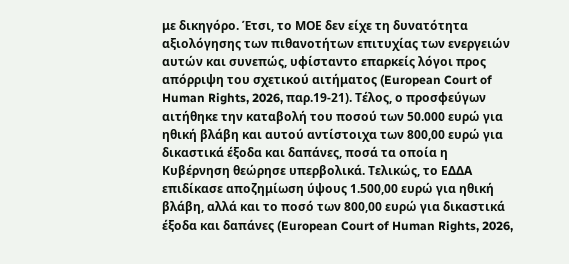με δικηγόρο. Έτσι, το ΜΟΕ δεν είχε τη δυνατότητα αξιολόγησης των πιθανοτήτων επιτυχίας των ενεργειών αυτών και συνεπώς, υφίσταντο επαρκείς λόγοι προς απόρριψη του σχετικού αιτήματος (European Court of Human Rights, 2026, παρ.19-21). Τέλος, ο προσφεύγων αιτήθηκε την καταβολή του ποσού των 50.000 ευρώ για ηθική βλάβη και αυτού αντίστοιχα των 800,00 ευρώ για δικαστικά έξοδα και δαπάνες, ποσά τα οποία η Κυβέρνηση θεώρησε υπερβολικά. Τελικώς, το ΕΔΔΑ επιδίκασε αποζημίωση ύψους 1.500,00 ευρώ για ηθική βλάβη, αλλά και το ποσό των 800,00 ευρώ για δικαστικά έξοδα και δαπάνες (European Court of Human Rights, 2026,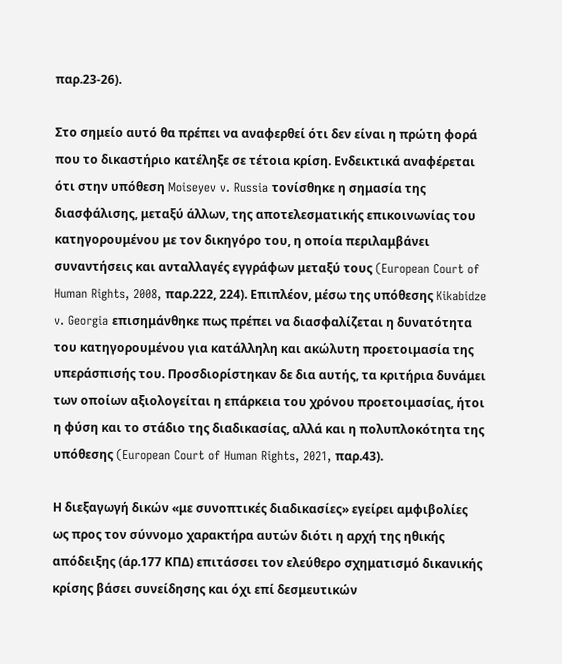παρ.23-26).

Στο σημείο αυτό θα πρέπει να αναφερθεί ότι δεν είναι η πρώτη φορά που το δικαστήριο κατέληξε σε τέτοια κρίση. Ενδεικτικά αναφέρεται ότι στην υπόθεση Moiseyev v. Russia τονίσθηκε η σημασία της διασφάλισης, μεταξύ άλλων, της αποτελεσματικής επικοινωνίας του κατηγορουμένου με τον δικηγόρο του, η οποία περιλαμβάνει συναντήσεις και ανταλλαγές εγγράφων μεταξύ τους (European Court of Human Rights, 2008, παρ.222, 224). Επιπλέον, μέσω της υπόθεσης Kikabidze v. Georgia επισημάνθηκε πως πρέπει να διασφαλίζεται η δυνατότητα του κατηγορουμένου για κατάλληλη και ακώλυτη προετοιμασία της υπεράσπισής του. Προσδιορίστηκαν δε δια αυτής, τα κριτήρια δυνάμει των οποίων αξιολογείται η επάρκεια του χρόνου προετοιμασίας, ήτοι η φύση και το στάδιο της διαδικασίας, αλλά και η πολυπλοκότητα της υπόθεσης (European Court of Human Rights, 2021, παρ.43).

Η διεξαγωγή δικών «με συνοπτικές διαδικασίες» εγείρει αμφιβολίες ως προς τον σύννομο χαρακτήρα αυτών διότι η αρχή της ηθικής απόδειξης (άρ.177 ΚΠΔ) επιτάσσει τον ελεύθερο σχηματισμό δικανικής κρίσης βάσει συνείδησης και όχι επί δεσμευτικών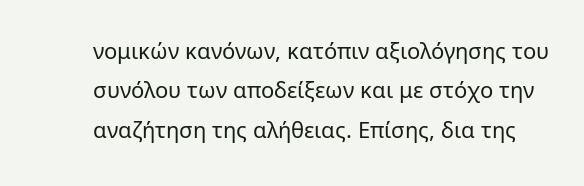νομικών κανόνων, κατόπιν αξιολόγησης του συνόλου των αποδείξεων και με στόχο την αναζήτηση της αλήθειας. Επίσης, δια της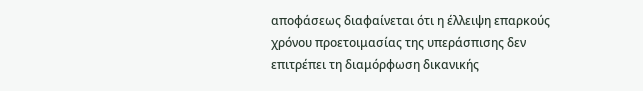αποφάσεως διαφαίνεται ότι η έλλειψη επαρκούς χρόνου προετοιμασίας της υπεράσπισης δεν επιτρέπει τη διαμόρφωση δικανικής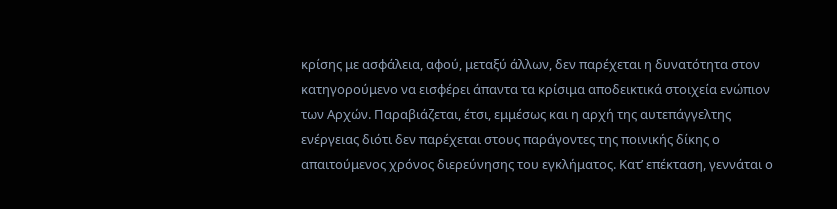κρίσης με ασφάλεια, αφού, μεταξύ άλλων, δεν παρέχεται η δυνατότητα στον κατηγορούμενο να εισφέρει άπαντα τα κρίσιμα αποδεικτικά στοιχεία ενώπιον των Αρχών. Παραβιάζεται, έτσι, εμμέσως και η αρχή της αυτεπάγγελτης ενέργειας διότι δεν παρέχεται στους παράγοντες της ποινικής δίκης ο απαιτούμενος χρόνος διερεύνησης του εγκλήματος. Κατ’ επέκταση, γεννάται ο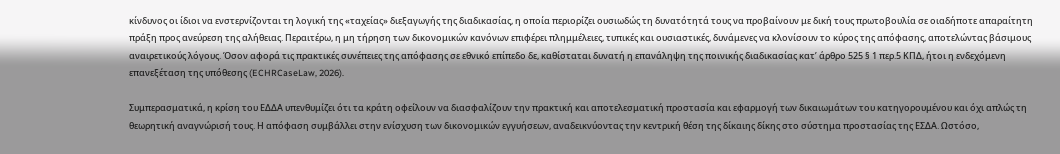κίνδυνος οι ίδιοι να ενστερνίζονται τη λογική της «ταχείας» διεξαγωγής της διαδικασίας, η οποία περιορίζει ουσιωδώς τη δυνατότητά τους να προβαίνουν με δική τους πρωτοβουλία σε οιαδήποτε απαραίτητη πράξη προς ανεύρεση της αλήθειας. Περαιτέρω, η μη τήρηση των δικονομικών κανόνων επιφέρει πλημμέλειες, τυπικές και ουσιαστικές, δυνάμενες να κλονίσουν το κύρος της απόφασης, αποτελώντας βάσιμους αναιρετικούς λόγους. Όσον αφορά τις πρακτικές συνέπειες της απόφασης σε εθνικό επίπεδο δε, καθίσταται δυνατή η επανάληψη της ποινικής διαδικασίας κατ’ άρθρο 525 § 1 περ.5 ΚΠΔ, ήτοι η ενδεχόμενη επανεξέταση της υπόθεσης (ECHRCaseLaw, 2026).

Συμπερασματικά, η κρίση του ΕΔΔΑ υπενθυμίζει ότι τα κράτη οφείλουν να διασφαλίζουν την πρακτική και αποτελεσματική προστασία και εφαρμογή των δικαιωμάτων του κατηγορουμένου και όχι απλώς τη θεωρητική αναγνώρισή τους. Η απόφαση συμβάλλει στην ενίσχυση των δικονομικών εγγυήσεων, αναδεικνύοντας την κεντρική θέση της δίκαιης δίκης στο σύστημα προστασίας της ΕΣΔΑ. Ωστόσο,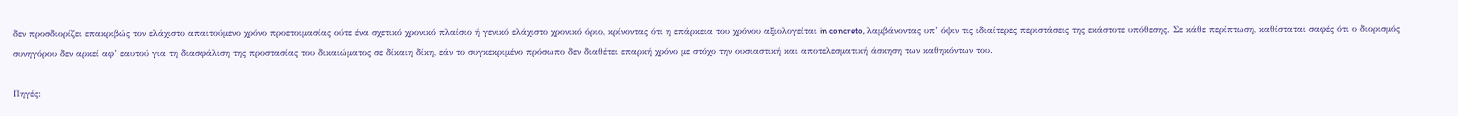δεν προσδιορίζει επακριβώς τον ελάχιστο απαιτούμενο χρόνο προετοιμασίας ούτε ένα σχετικό χρονικό πλαίσιο ή γενικό ελάχιστο χρονικό όριο, κρίνοντας ότι η επάρκεια του χρόνου αξιολογείται in concreto, λαμβάνοντας υπ’ όψιν τις ιδιαίτερες περιστάσεις της εκάστοτε υπόθεσης. Σε κάθε περίπτωση, καθίσταται σαφές ότι ο διορισμός συνηγόρου δεν αρκεί αφ’ εαυτού για τη διασφάλιση της προστασίας του δικαιώματος σε δίκαιη δίκη, εάν το συγκεκριμένο πρόσωπο δεν διαθέτει επαρκή χρόνο με στόχο την ουσιαστική και αποτελεσματική άσκηση των καθηκόντων του.

Πηγές: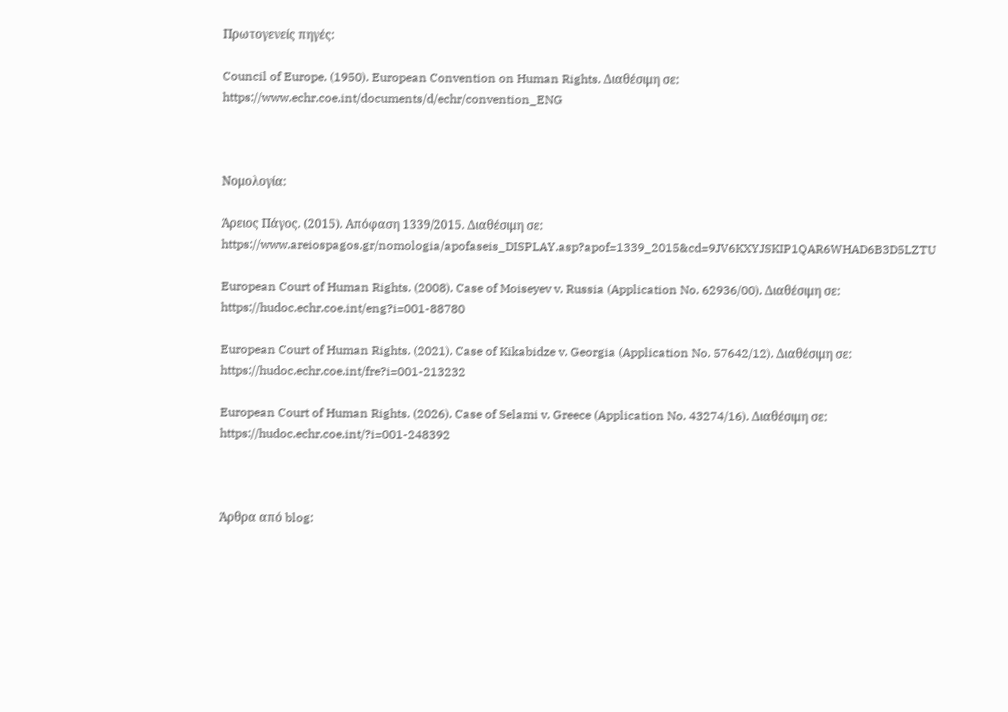Πρωτογενείς πηγές:

Council of Europe. (1950). European Convention on Human Rights. Διαθέσιμη σε: https://www.echr.coe.int/documents/d/echr/convention_ENG



Νομολογία:

Άρειος Πάγος. (2015). Απόφαση 1339/2015. Διαθέσιμη σε: https://www.areiospagos.gr/nomologia/apofaseis_DISPLAY.asp?apof=1339_2015&cd=9JV6KXYJSKIP1QAR6WHAD6B3D5LZTU

European Court of Human Rights. (2008). Case of Moiseyev v. Russia (Application No. 62936/00). Διαθέσιμη σε: https://hudoc.echr.coe.int/eng?i=001-88780

European Court of Human Rights. (2021). Case of Kikabidze v. Georgia (Application No. 57642/12). Διαθέσιμη σε: https://hudoc.echr.coe.int/fre?i=001-213232

European Court of Human Rights. (2026). Case of Selami v. Greece (Application No. 43274/16). Διαθέσιμη σε: https://hudoc.echr.coe.int/?i=001-248392



Άρθρα από blog: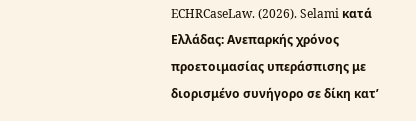ECHRCaseLaw. (2026). Selami κατά Ελλάδας: Ανεπαρκής χρόνος προετοιμασίας υπεράσπισης με διορισμένο συνήγορο σε δίκη κατ’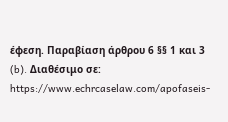έφεση. Παραβίαση άρθρου 6 §§ 1 και 3 (b). Διαθέσιμο σε: https://www.echrcaselaw.com/apofaseis-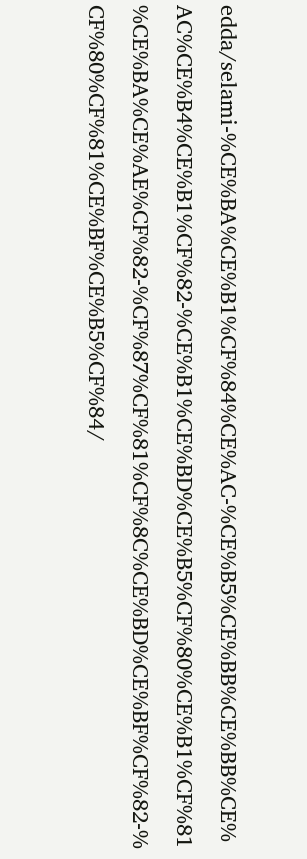edda/selami-%CE%BA%CE%B1%CF%84%CE%AC-%CE%B5%CE%BB%CE%BB%CE%AC%CE%B4%CE%B1%CF%82-%CE%B1%CE%BD%CE%B5%CF%80%CE%B1%CF%81%CE%BA%CE%AE%CF%82-%CF%87%CF%81%CF%8C%CE%BD%CE%BF%CF%82-%CF%80%CF%81%CE%BF%CE%B5%CF%84/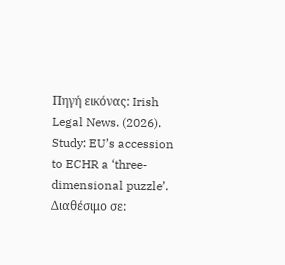Πηγή εικόνας: Irish Legal News. (2026). Study: EU’s accession to ECHR a ‘three-dimensional puzzle’. Διαθέσιμο σε: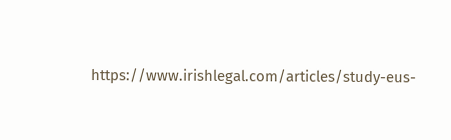https://www.irishlegal.com/articles/study-eus-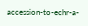accession-to-echr-a-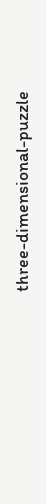three-dimensional-puzzle